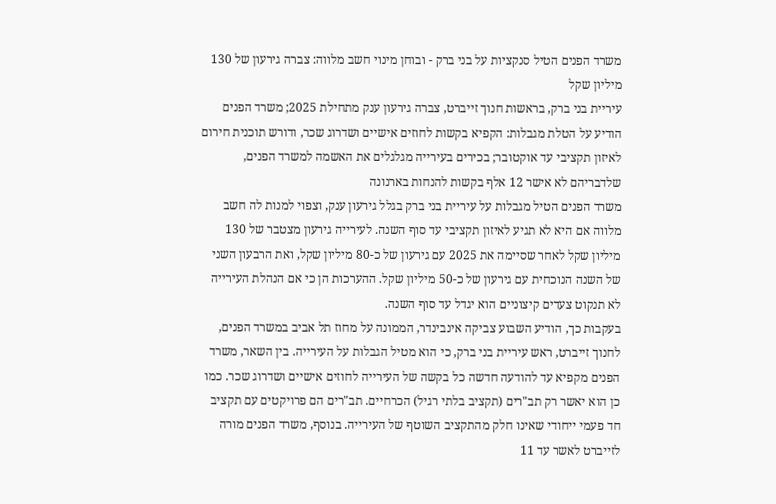משרד הפנים הטיל סנקציות על בני ברק - ובוחן מינוי חשב מלווה: צברה גירעון של 130 מיליון שקל
עיריית בני ברק, בראשות חנוך זייברט, צברה גירעון ענק מתחילת 2025; משרד הפנים הודיע על הטלת מגבלות: הקפיא בקשות לחוזים אישיים ושדרוג שכר, ודורש תוכנית חירום לאיזון תקציבי עד אוקטובר; בכירים בעירייה מגלגלים את האשמה למשרד הפנים, שלדבריהם לא אישר 12 אלף בקשות להנחות בארנונה
משרד הפנים הטיל מגבלות על עיריית בני ברק בגלל גירעון ענק, וצפוי למנות לה חשב מלווה אם היא לא תגיע לאיזון תקציבי עד סוף השנה. לעירייה גירעון מצטבר של 130 מיליון שקל לאחר שסיימה את 2025 עם גירעון של כ-80 מיליון שקל, ואת הרבעון השני של השנה הנוכחית עם גירעון של כ-50 מיליון שקל. ההערכות הן כי אם הנהלת העירייה לא תנקוט צעדים קיצוניים הוא יגדל עד סוף השנה.
בעקבות כך, הודיע השבוע צביקה אינבינדר, הממונה על מחוז תל אביב במשרד הפנים, לחנוך זייברט, ראש עיריית בני ברק, כי הוא מטיל הגבלות על העירייה. בין השאר, משרד הפנים מקפיא עד להודעה חדשה כל בקשה של העירייה לחוזים אישיים ושדרוג שכר. כמו כן הוא יאשר רק תב"רים (תקציב בלתי רגיל) הכרחיים. תב"רים הם פרויקטים עם תקציב חד פעמי ייחודי שאינו חלק מהתקציב השוטף של העירייה. בנוסף, משרד הפנים מורה לזייברט לאשר עד 11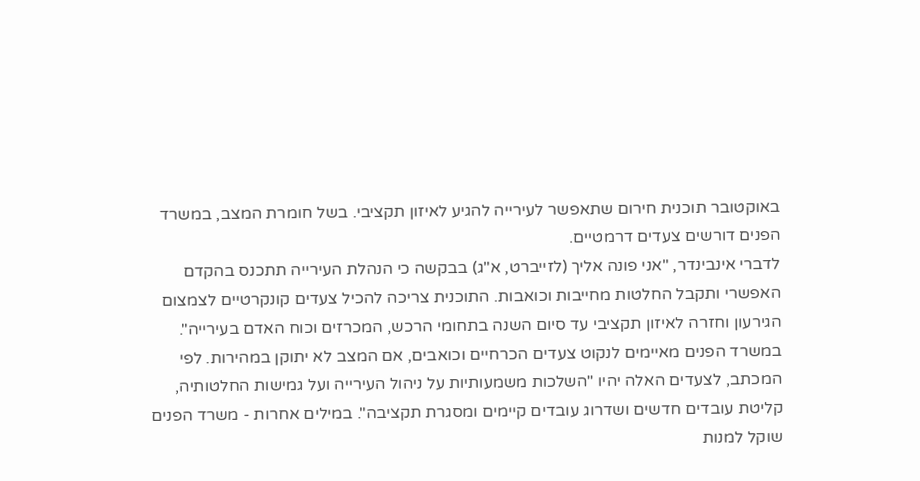באוקטובר תוכנית חירום שתאפשר לעירייה להגיע לאיזון תקציבי. בשל חומרת המצב, במשרד הפנים דורשים צעדים דרמטיים.
לדברי אינבינדר, "אני פונה אליך (לזייברט, א"ג) בבקשה כי הנהלת העירייה תתכנס בהקדם האפשרי ותקבל החלטות מחייבות וכואבות. התוכנית צריכה להכיל צעדים קונקרטיים לצמצום הגירעון וחזרה לאיזון תקציבי עד סיום השנה בתחומי הרכש, המכרזים וכוח האדם בעירייה".
במשרד הפנים מאיימים לנקוט צעדים הכרחיים וכואבים, אם המצב לא יתוקן במהירות. לפי המכתב, לצעדים האלה יהיו "השלכות משמעותיות על ניהול העירייה ועל גמישות החלטותיה, קליטת עובדים חדשים ושדרוג עובדים קיימים ומסגרת תקציבה". במילים אחרות - משרד הפנים שוקל למנות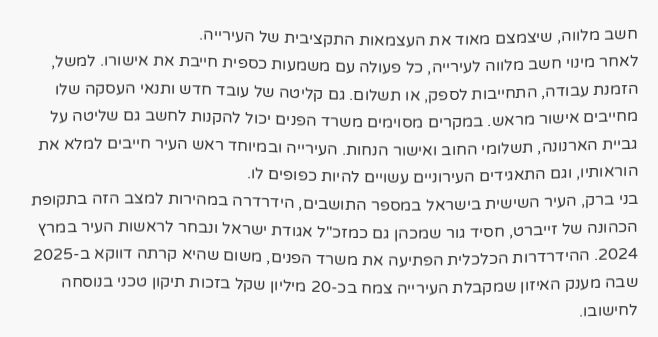חשב מלווה, שיצמצם מאוד את העצמאות התקציבית של העירייה.
לאחר מינוי חשב מלווה לעירייה, כל פעולה עם משמעות כספית חייבת את אישורו. למשל, הזמנת עבודה, התחייבות לספק, או תשלום. גם קליטה של עובד חדש ותנאי העסקה שלו מחייבים אישור מראש. במקרים מסוימים משרד הפנים יכול להקנות לחשב גם שליטה על גביית הארנונה, תשלומי החוב ואישור הנחות. העירייה ובמיוחד ראש העיר חייבים למלא את הוראותיו, וגם התאגידים העירוניים עשויים להיות כפופים לו.
בני ברק, העיר השישית בישראל במספר התושבים, הידרדרה במהירות למצב הזה בתקופת הכהונה של זייברט, חסיד גור שמכהן גם כמזכ"ל אגודת ישראל ונבחר לראשות העיר במרץ 2024. ההידרדרות הכלכלית הפתיעה את משרד הפנים, משום שהיא קרתה דווקא ב-2025 שבה מענק האיזון שמקבלת העירייה צמח בכ-20 מיליון שקל בזכות תיקון טכני בנוסחה לחישובו.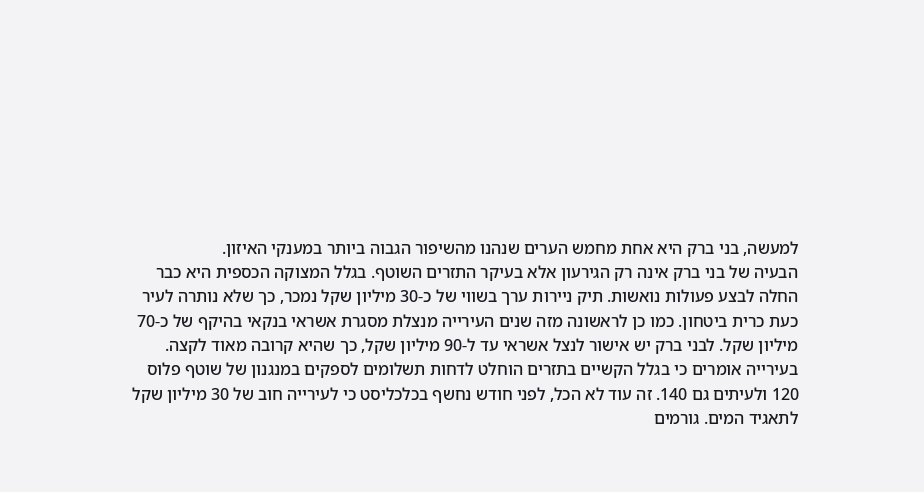למעשה, בני ברק היא אחת מחמש הערים שנהנו מהשיפור הגבוה ביותר במענקי האיזון.
הבעיה של בני ברק אינה רק הגירעון אלא בעיקר התזרים השוטף. בגלל המצוקה הכספית היא כבר החלה לבצע פעולות נואשות. תיק ניירות ערך בשווי של כ-30 מיליון שקל נמכר, כך שלא נותרה לעיר כעת כרית ביטחון. כמו כן לראשונה מזה שנים העירייה מנצלת מסגרת אשראי בנקאי בהיקף של כ-70 מיליון שקל. לבני ברק יש אישור לנצל אשראי עד ל-90 מיליון שקל, כך שהיא קרובה מאוד לקצה. בעירייה אומרים כי בגלל הקשיים בתזרים הוחלט לדחות תשלומים לספקים במנגנון של שוטף פלוס 120 ולעיתים גם 140. זה עוד לא הכל, לפני חודש נחשף בכלכליסט כי לעירייה חוב של 30 מיליון שקל לתאגיד המים. גורמים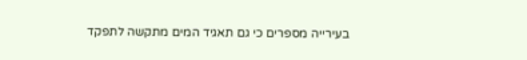בעירייה מספרים כי גם תאגיד המים מתקשה לתפקד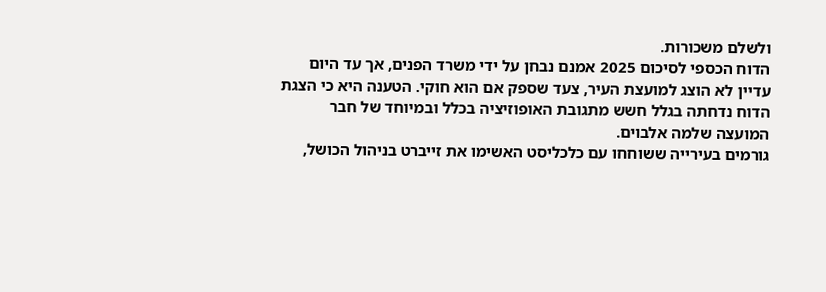ולשלם משכורות.
הדוח הכספי לסיכום 2025 אמנם נבחן על ידי משרד הפנים, אך עד היום עדיין לא הוצג למועצת העיר, צעד שספק אם הוא חוקי. הטענה היא כי הצגת הדוח נדחתה בגלל חשש מתגובת האופוזיציה בכלל ובמיוחד של חבר המועצה שלמה אלבוים.
גורמים בעירייה ששוחחו עם כלכליסט האשימו את זייברט בניהול הכושל,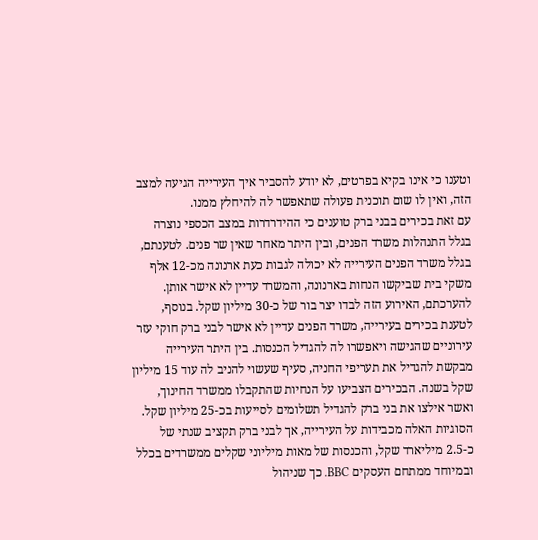וטענו כי אינו בקיא בפרטים, לא יודע להסביר איך העירייה הגיעה למצב הזה, ואין לו שום תוכנית פעולה שתאפשר לה להיחלץ ממנו.
עם זאת בכירים בבני ברק טוענים כי ההידרדרות במצב הכספי נוצרה בגלל התנהלות משרד הפנים, ובין היתר מאחר שאין שר פנים. לטענתם, בגלל משרד הפנים העירייה לא יכולה לגבות כעת ארנונה מכ-12 אלף משקי בית שביקשו הנחות בארנונה, והמשרד עדיין לא אישר אותן. להערכתם, האירוע הזה לבדו יצר בור של כ-30 מיליון שקל. בנוסף, לטענת בכירים בעירייה, משרד הפנים עדיין לא אישר לבני ברק חוקי עזר עירוניים שהגישה ויאפשרו לה להגדיל הכנסות. בין היתר העירייה מבקשת להגדיל את תעריפי החניה, סעיף שעשוי להניב לה עוד 15 מיליון שקל בשנה. הבכירים הצביעו על הנחיות שהתקבלו ממשרד החינוך, ואשר אילצו את בני ברק להגדיל תשלומים לסייעות בכ-25 מיליון שקל.
הסוגיות האלה מכבידות על העירייה, אך לבני ברק תקציב שנתי של כ-2.5 מיליארד שקל, והכנסות של מאות מיליוני שקלים ממשרדים בכלל ובמיוחד ממתחם העסקים BBC. כך שניהול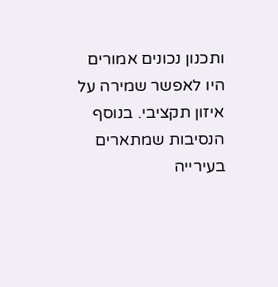ותכנון נכונים אמורים היו לאפשר שמירה על איזון תקציבי. בנוסף הנסיבות שמתארים בעירייה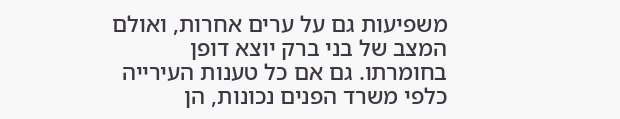משפיעות גם על ערים אחרות, ואולם המצב של בני ברק יוצא דופן בחומרתו. גם אם כל טענות העירייה כלפי משרד הפנים נכונות, הן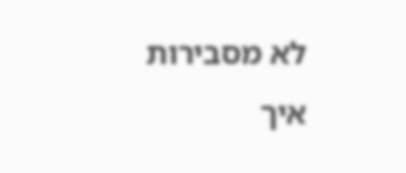לא מסבירות איך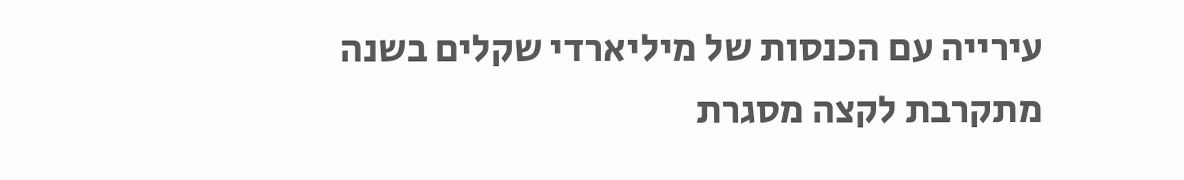עירייה עם הכנסות של מיליארדי שקלים בשנה מתקרבת לקצה מסגרת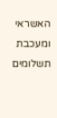האשראי ומעכבת תשלומים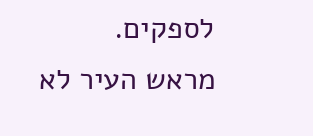לספקים.
מראש העיר לא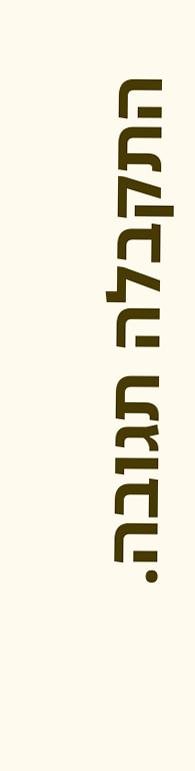התקבלה תגובה.